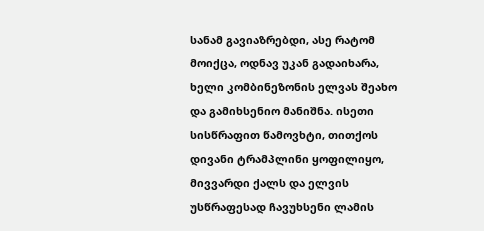სანამ გავიაზრებდი, ასე რატომ მოიქცა, ოდნავ უკან გადაიხარა, ხელი კომბინეზონის ელვას შეახო და გამიხსენიო მანიშნა. ისეთი სისწრაფით წამოვხტი, თითქოს დივანი ტრამპლინი ყოფილიყო, მივვარდი ქალს და ელვის უსწრაფესად ჩავუხსენი ლამის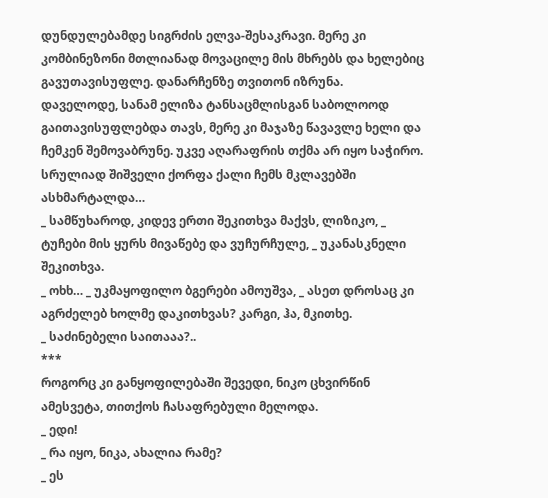დუნდულებამდე სიგრძის ელვა-შესაკრავი. მერე კი კომბინეზონი მთლიანად მოვაცილე მის მხრებს და ხელებიც გავუთავისუფლე. დანარჩენზე თვითონ იზრუნა.
დაველოდე, სანამ ელიზა ტანსაცმლისგან საბოლოოდ გაითავისუფლებდა თავს, მერე კი მაჯაზე წავავლე ხელი და ჩემკენ შემოვაბრუნე. უკვე აღარაფრის თქმა არ იყო საჭირო. სრულიად შიშველი ქორფა ქალი ჩემს მკლავებში ასხმარტალდა…
_ სამწუხაროდ, კიდევ ერთი შეკითხვა მაქვს, ლიზიკო, _ ტუჩები მის ყურს მივაწებე და ვუჩურჩულე, _ უკანასკნელი შეკითხვა.
_ ოხხ… _ უკმაყოფილო ბგერები ამოუშვა, _ ასეთ დროსაც კი აგრძელებ ხოლმე დაკითხვას? კარგი, ჰა, მკითხე.
_ საძინებელი საითააა?..
***
როგორც კი განყოფილებაში შევედი, ნიკო ცხვირწინ ამესვეტა, თითქოს ჩასაფრებული მელოდა.
_ ედი!
_ რა იყო, ნიკა, ახალია რამე?
_ ეს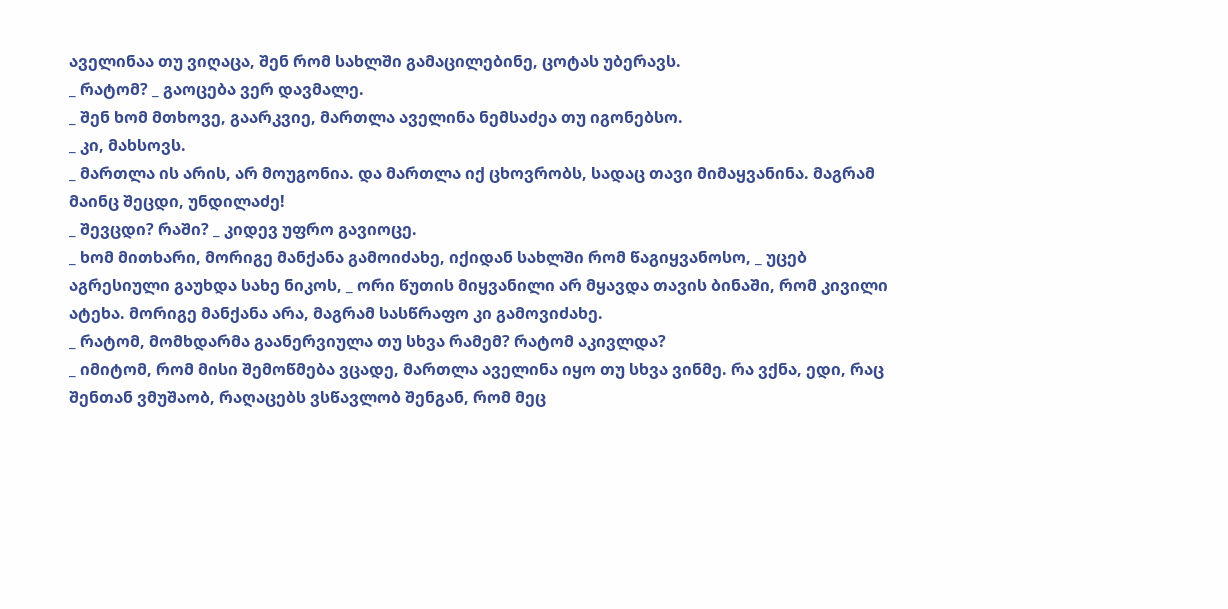აველინაა თუ ვიღაცა, შენ რომ სახლში გამაცილებინე, ცოტას უბერავს.
_ რატომ? _ გაოცება ვერ დავმალე.
_ შენ ხომ მთხოვე, გაარკვიე, მართლა აველინა ნემსაძეა თუ იგონებსო.
_ კი, მახსოვს.
_ მართლა ის არის, არ მოუგონია. და მართლა იქ ცხოვრობს, სადაც თავი მიმაყვანინა. მაგრამ მაინც შეცდი, უნდილაძე!
_ შევცდი? რაში? _ კიდევ უფრო გავიოცე.
_ ხომ მითხარი, მორიგე მანქანა გამოიძახე, იქიდან სახლში რომ წაგიყვანოსო, _ უცებ აგრესიული გაუხდა სახე ნიკოს, _ ორი წუთის მიყვანილი არ მყავდა თავის ბინაში, რომ კივილი ატეხა. მორიგე მანქანა არა, მაგრამ სასწრაფო კი გამოვიძახე.
_ რატომ, მომხდარმა გაანერვიულა თუ სხვა რამემ? რატომ აკივლდა?
_ იმიტომ, რომ მისი შემოწმება ვცადე, მართლა აველინა იყო თუ სხვა ვინმე. რა ვქნა, ედი, რაც შენთან ვმუშაობ, რაღაცებს ვსწავლობ შენგან, რომ მეც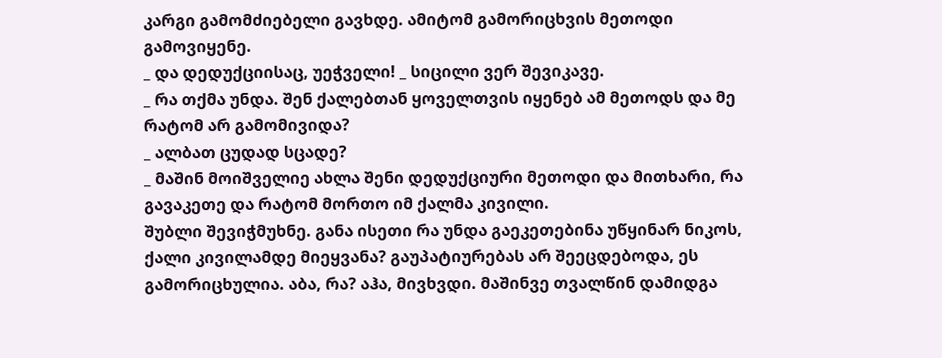კარგი გამომძიებელი გავხდე. ამიტომ გამორიცხვის მეთოდი გამოვიყენე.
_ და დედუქციისაც, უეჭველი! _ სიცილი ვერ შევიკავე.
_ რა თქმა უნდა. შენ ქალებთან ყოველთვის იყენებ ამ მეთოდს და მე რატომ არ გამომივიდა?
_ ალბათ ცუდად სცადე?
_ მაშინ მოიშველიე ახლა შენი დედუქციური მეთოდი და მითხარი, რა გავაკეთე და რატომ მორთო იმ ქალმა კივილი.
შუბლი შევიჭმუხნე. განა ისეთი რა უნდა გაეკეთებინა უწყინარ ნიკოს, ქალი კივილამდე მიეყვანა? გაუპატიურებას არ შეეცდებოდა, ეს გამორიცხულია. აბა, რა? აჰა, მივხვდი. მაშინვე თვალწინ დამიდგა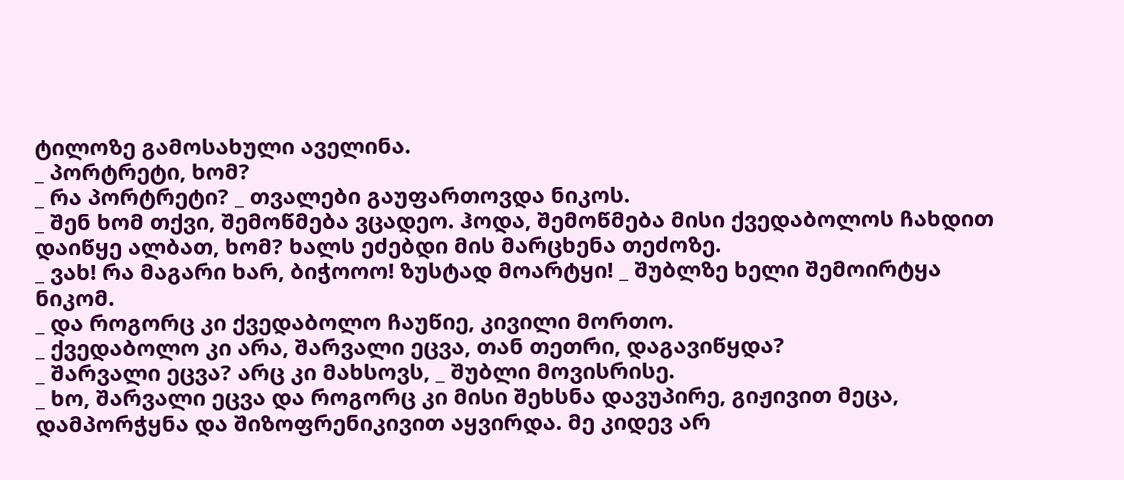ტილოზე გამოსახული აველინა.
_ პორტრეტი, ხომ?
_ რა პორტრეტი? _ თვალები გაუფართოვდა ნიკოს.
_ შენ ხომ თქვი, შემოწმება ვცადეო. ჰოდა, შემოწმება მისი ქვედაბოლოს ჩახდით დაიწყე ალბათ, ხომ? ხალს ეძებდი მის მარცხენა თეძოზე.
_ ვახ! რა მაგარი ხარ, ბიჭოოო! ზუსტად მოარტყი! _ შუბლზე ხელი შემოირტყა ნიკომ.
_ და როგორც კი ქვედაბოლო ჩაუწიე, კივილი მორთო.
_ ქვედაბოლო კი არა, შარვალი ეცვა, თან თეთრი, დაგავიწყდა?
_ შარვალი ეცვა? არც კი მახსოვს, _ შუბლი მოვისრისე.
_ ხო, შარვალი ეცვა და როგორც კი მისი შეხსნა დავუპირე, გიჟივით მეცა, დამპორჭყნა და შიზოფრენიკივით აყვირდა. მე კიდევ არ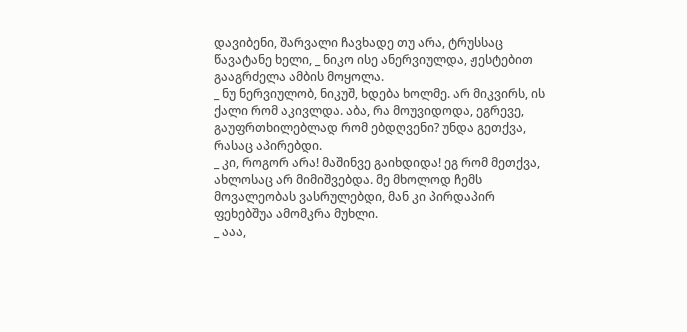დავიბენი, შარვალი ჩავხადე თუ არა, ტრუსსაც წავატანე ხელი, _ ნიკო ისე ანერვიულდა, ჟესტებით გააგრძელა ამბის მოყოლა.
_ ნუ ნერვიულობ, ნიკუშ, ხდება ხოლმე. არ მიკვირს, ის ქალი რომ აკივლდა. აბა, რა მოუვიდოდა, ეგრევე, გაუფრთხილებლად რომ ებდღვენი? უნდა გეთქვა, რასაც აპირებდი.
_ კი, როგორ არა! მაშინვე გაიხდიდა! ეგ რომ მეთქვა, ახლოსაც არ მიმიშვებდა. მე მხოლოდ ჩემს მოვალეობას ვასრულებდი, მან კი პირდაპირ ფეხებშუა ამომკრა მუხლი.
_ ააა,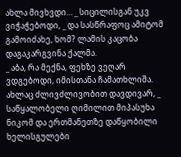ახლა მივხვდი… _ სიცილისგან უკვ ვიჭაჭებოდი, _ და სასწრაფოც ამიტომ გამოიძახე, ხომ? ლამის კაცობა დაგაკარგვინა ქალმა.
_ აბა, რა მექნა, ფეხზე ვეღარ ვდგებოდი, იმისთანა ჩამათხლიშა. ახლაც ძლივძლივობით დავდივარ, _ საწყალობელი ღიმილით მიპასუხა ნიკომ და ერთმანეთზე დაწყობილი ხელისგულები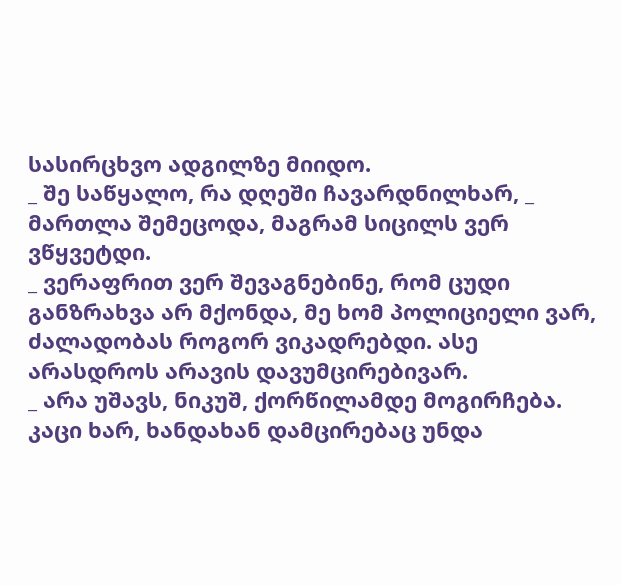სასირცხვო ადგილზე მიიდო.
_ შე საწყალო, რა დღეში ჩავარდნილხარ, _ მართლა შემეცოდა, მაგრამ სიცილს ვერ ვწყვეტდი.
_ ვერაფრით ვერ შევაგნებინე, რომ ცუდი განზრახვა არ მქონდა, მე ხომ პოლიციელი ვარ, ძალადობას როგორ ვიკადრებდი. ასე არასდროს არავის დავუმცირებივარ.
_ არა უშავს, ნიკუშ, ქორწილამდე მოგირჩება. კაცი ხარ, ხანდახან დამცირებაც უნდა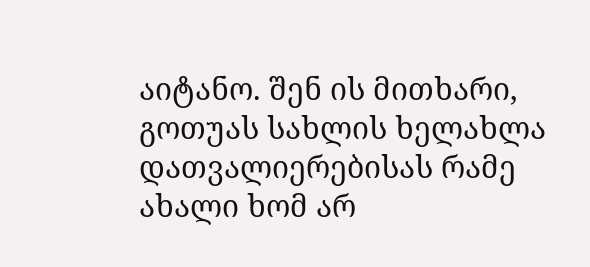აიტანო. შენ ის მითხარი, გოთუას სახლის ხელახლა დათვალიერებისას რამე ახალი ხომ არ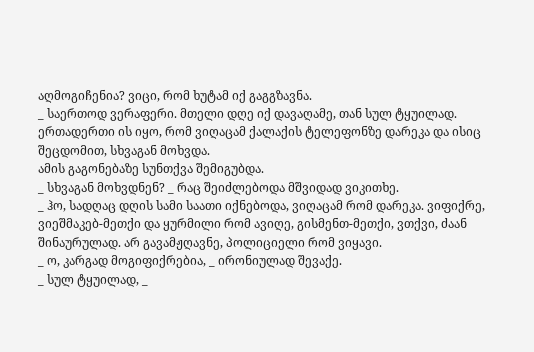აღმოგიჩენია? ვიცი, რომ ხუტამ იქ გაგგზავნა.
_ საერთოდ ვერაფერი. მთელი დღე იქ დავაღამე, თან სულ ტყუილად. ერთადერთი ის იყო, რომ ვიღაცამ ქალაქის ტელეფონზე დარეკა და ისიც შეცდომით, სხვაგან მოხვდა.
ამის გაგონებაზე სუნთქვა შემიგუბდა.
_ სხვაგან მოხვდნენ? _ რაც შეიძლებოდა მშვიდად ვიკითხე.
_ ჰო, სადღაც დღის სამი საათი იქნებოდა, ვიღაცამ რომ დარეკა. ვიფიქრე, ვიეშმაკებ-მეთქი და ყურმილი რომ ავიღე, გისმენთ-მეთქი, ვთქვი, ძაან შინაურულად. არ გავამჟღავნე, პოლიციელი რომ ვიყავი.
_ ო, კარგად მოგიფიქრებია, _ ირონიულად შევაქე.
_ სულ ტყუილად, _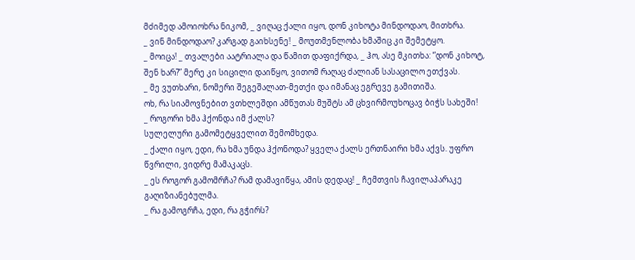მძიმედ ამოიოხრა ნიკომ, _ ვიღაც ქალი იყო, დონ კიხოტა მინდოდაო, მითხრა.
_ ვინ მინდოდაო? კარგად გაიხსენე! _ მოუთმენლობა ხმაშიც კი შემეტყო.
_ მოიცა! _ თვალები აატრიალა და წამით დაფიქრდა, _ ჰო, ასე მკითხა: “დონ კიხოტ, შენ ხარ?” მერე კი სიცილი დაიწყო, ვითომ რაღაც ძალიან სასაცილო ეთქვას.
_ მე ვუთხარი, ნომერი შეგეშალათ-მეთქი და იმანაც ეგრევე გამითიშა.
ოხ, რა სიამოვნებით ვთხლეშდი ამწუთას მუშტს ამ ცხვირმოუხოცავ ბიჭს სახეში!
_ როგორი ხმა ჰქონდა იმ ქალს?
სულელური გამომეტყველით შემომხედა.
_ ქალი იყო, ედი, რა ხმა უნდა ჰქონოდა? ყველა ქალს ერთნაირი ხმა აქვს. უფრო წვრილი, ვიდრე მამაკაცს.
_ ეს როგორ გამომრჩა? რამ დამავიწყა, ამის დედაც! _ ჩემთვის ჩავილაპარაკე გაღიზიანებულმა.
_ რა გამოგრჩა, ედი, რა გჭირს?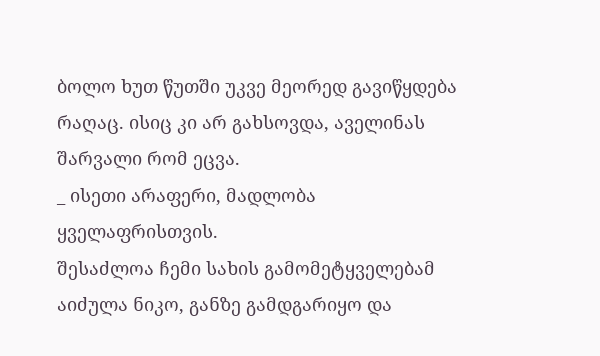ბოლო ხუთ წუთში უკვე მეორედ გავიწყდება რაღაც. ისიც კი არ გახსოვდა, აველინას შარვალი რომ ეცვა.
_ ისეთი არაფერი, მადლობა ყველაფრისთვის.
შესაძლოა ჩემი სახის გამომეტყველებამ აიძულა ნიკო, განზე გამდგარიყო და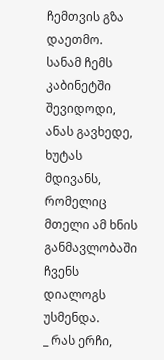ჩემთვის გზა დაეთმო. სანამ ჩემს კაბინეტში შევიდოდი, ანას გავხედე, ხუტას მდივანს, რომელიც მთელი ამ ხნის განმავლობაში ჩვენს დიალოგს უსმენდა.
_ რას ერჩი,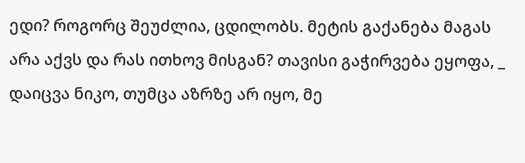ედი? როგორც შეუძლია, ცდილობს. მეტის გაქანება მაგას არა აქვს და რას ითხოვ მისგან? თავისი გაჭირვება ეყოფა, _ დაიცვა ნიკო, თუმცა აზრზე არ იყო, მე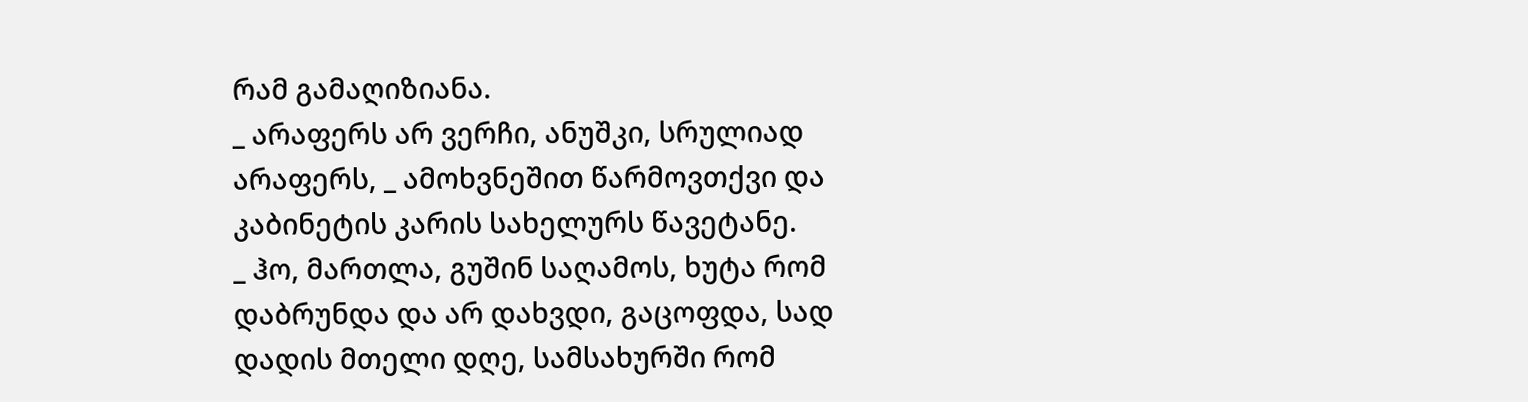რამ გამაღიზიანა.
_ არაფერს არ ვერჩი, ანუშკი, სრულიად არაფერს, _ ამოხვნეშით წარმოვთქვი და კაბინეტის კარის სახელურს წავეტანე.
_ ჰო, მართლა, გუშინ საღამოს, ხუტა რომ დაბრუნდა და არ დახვდი, გაცოფდა, სად დადის მთელი დღე, სამსახურში რომ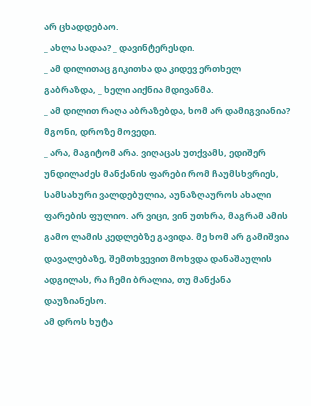არ ცხადდებაო.
_ ახლა სადაა? _ დავინტერესდი.
_ ამ დილითაც გიკითხა და კიდევ ერთხელ გაბრაზდა, _ ხელი აიქნია მდივანმა.
_ ამ დილით რაღა აბრაზებდა, ხომ არ დამიგვიანია? მგონი, დროზე მოვედი.
_ არა, მაგიტომ არა. ვიღაცას უთქვამს, ედიშერ უნდილაძეს მანქანის ფარები რომ ჩაუმსხვრიეს, სამსახური ვალდებულია, აუნაზღაუროს ახალი ფარების ფულიო. არ ვიცი, ვინ უთხრა, მაგრამ ამის გამო ლამის კედლებზე გავიდა. მე ხომ არ გამიშვია დავალებაზე, შემთხვევით მოხვდა დანაშაულის ადგილას, რა ჩემი ბრალია, თუ მანქანა დაუზიანესო.
ამ დროს ხუტა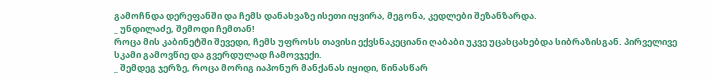გამოჩნდა დერეფანში და ჩემს დანახვაზე ისეთი იყვირა, მეგონა, კედლები შეზანზარდა.
_ უნდილაძე, შემოდი ჩემთან!
როცა მის კაბინეტში შევედი, ჩემს უფროსს თავისი ექვსნაკეციანი ღაბაბი უკვე უცახცახებდა სიბრაზისგან. პირველივე სკამი გამოვწიე და გვერდულად ჩამოვჯექი.
_ შემდეგ ჯერზე, როცა მორიგ იაპონურ მანქანას იყიდი, წინასწარ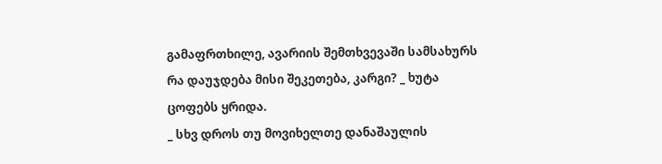გამაფრთხილე, ავარიის შემთხვევაში სამსახურს რა დაუჯდება მისი შეკეთება, კარგი? _ ხუტა ცოფებს ყრიდა.
_ სხვ დროს თუ მოვიხელთე დანაშაულის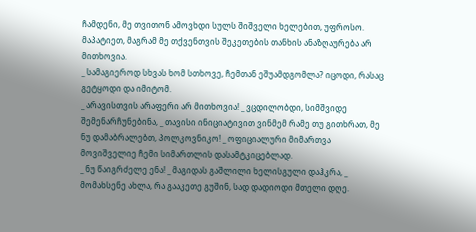ჩამდენი, მე თვითონ ამოვხდი სულს შიშველი ხელებით, უფროსო. მაპატიეთ, მაგრამ მე თქვენთვის შეკეთების თანხის ანაზღაურება არ მითხოვია.
_ სამაგიეროდ სხვას ხომ სთხოვე, ჩემთან ეშუამდგომლა? იცოდი, რასაც გეტყოდი და იმიტომ.
_ არავისთვის არაფერი არ მითხოვია! _ ვცდილობდი, სიმშვიდე შემენარჩუნებინა, _ თავისი ინიციატივით ვინმემ რამე თუ გითხრათ, მე ნუ დამაბრალებთ, პოლკოვნიკო! _ ოფიციალური მიმართვა მოვიშველიე ჩემი სიმართლის დასამტკიცებლად.
_ ნუ წაიგრძელე ენა! _ მაგიდას გაშლილი ხელისგული დაჰკრა, _ მომახსენე ახლა, რა გააკეთე გუშინ, სად დადიოდი მთელი დღე.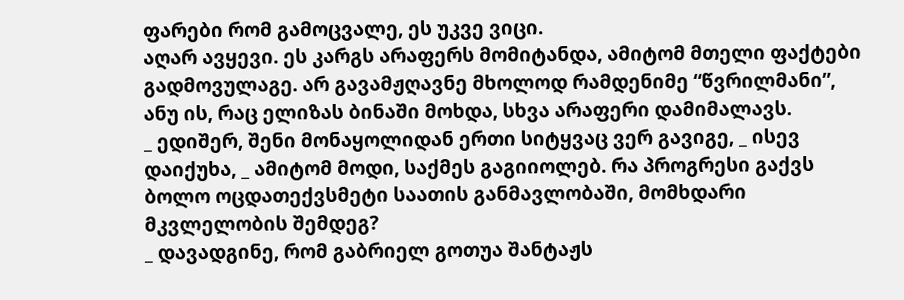ფარები რომ გამოცვალე, ეს უკვე ვიცი.
აღარ ავყევი. ეს კარგს არაფერს მომიტანდა, ამიტომ მთელი ფაქტები გადმოვულაგე. არ გავამჟღავნე მხოლოდ რამდენიმე “წვრილმანი”, ანუ ის, რაც ელიზას ბინაში მოხდა, სხვა არაფერი დამიმალავს.
_ ედიშერ, შენი მონაყოლიდან ერთი სიტყვაც ვერ გავიგე, _ ისევ დაიქუხა, _ ამიტომ მოდი, საქმეს გაგიიოლებ. რა პროგრესი გაქვს ბოლო ოცდათექვსმეტი საათის განმავლობაში, მომხდარი მკვლელობის შემდეგ?
_ დავადგინე, რომ გაბრიელ გოთუა შანტაჟს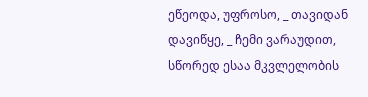ეწეოდა, უფროსო, _ თავიდან დავიწყე, _ ჩემი ვარაუდით, სწორედ ესაა მკვლელობის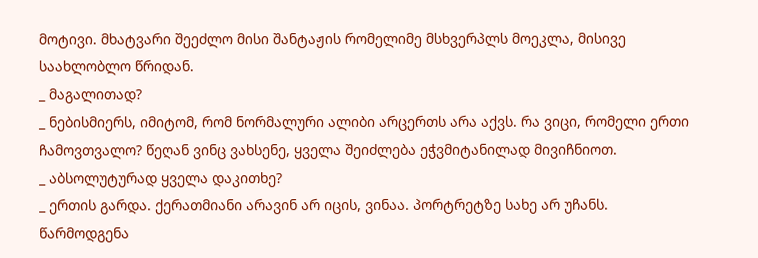მოტივი. მხატვარი შეეძლო მისი შანტაჟის რომელიმე მსხვერპლს მოეკლა, მისივე საახლობლო წრიდან.
_ მაგალითად?
_ ნებისმიერს, იმიტომ, რომ ნორმალური ალიბი არცერთს არა აქვს. რა ვიცი, რომელი ერთი ჩამოვთვალო? წეღან ვინც ვახსენე, ყველა შეიძლება ეჭვმიტანილად მივიჩნიოთ.
_ აბსოლუტურად ყველა დაკითხე?
_ ერთის გარდა. ქერათმიანი არავინ არ იცის, ვინაა. პორტრეტზე სახე არ უჩანს. წარმოდგენა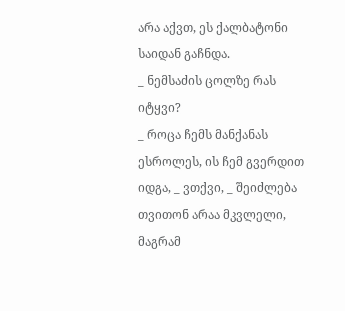არა აქვთ, ეს ქალბატონი საიდან გაჩნდა.
_ ნემსაძის ცოლზე რას იტყვი?
_ როცა ჩემს მანქანას ესროლეს, ის ჩემ გვერდით იდგა, _ ვთქვი, _ შეიძლება თვითონ არაა მკვლელი, მაგრამ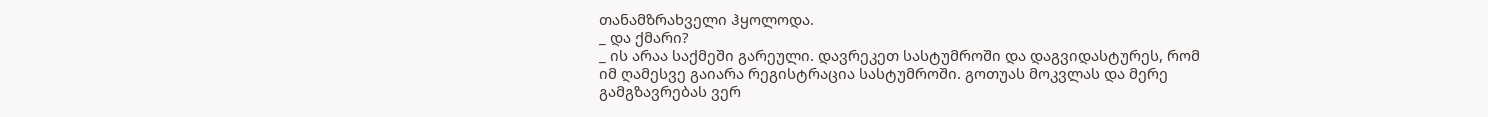თანამზრახველი ჰყოლოდა.
_ და ქმარი?
_ ის არაა საქმეში გარეული. დავრეკეთ სასტუმროში და დაგვიდასტურეს, რომ იმ ღამესვე გაიარა რეგისტრაცია სასტუმროში. გოთუას მოკვლას და მერე გამგზავრებას ვერ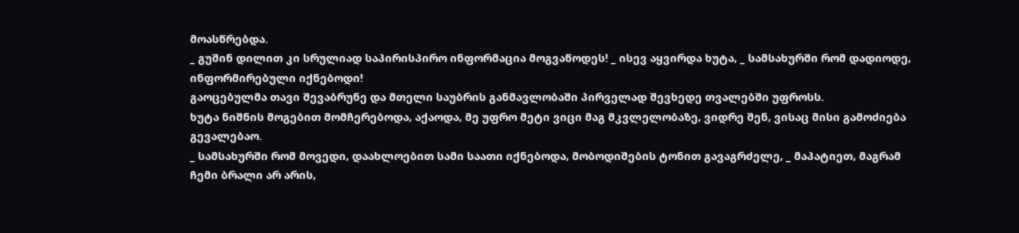მოასწრებდა.
_ გუშინ დილით კი სრულიად საპირისპირო ინფორმაცია მოგვაწოდეს! _ ისევ აყვირდა ხუტა, _ სამსახურში რომ დადიოდე, ინფორმირებული იქნებოდი!
გაოცებულმა თავი შევაბრუნე და მთელი საუბრის განმავლობაში პირველად შევხედე თვალებში უფროსს.
ხუტა ნიშნის მოგებით მომჩერებოდა, აქაოდა, მე უფრო მეტი ვიცი მაგ მკვლელობაზე, ვიდრე შენ, ვისაც მისი გამოძიება გევალებაო.
_ სამსახურში რომ მოვედი, დაახლოებით სამი საათი იქნებოდა, მობოდიშების ტონით გავაგრძელე, _ მაპატიეთ, მაგრამ ჩემი ბრალი არ არის,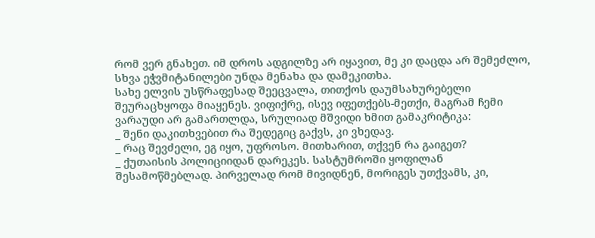რომ ვერ გნახეთ. იმ დროს ადგილზე არ იყავით, მე კი დაცდა არ შემეძლო, სხვა ეჭვმიტანილები უნდა მენახა და დამეკითხა.
სახე ელვის უსწრაფესად შეეცვალა, თითქოს დაუმსახურებელი შეურაცხყოფა მიაყენეს. ვიფიქრე, ისევ იფეთქებს-მეთქი, მაგრამ ჩემი ვარაუდი არ გამართლდა, სრულიად მშვიდი ხმით გამაკრიტიკა:
_ შენი დაკითხვებით რა შედეგიც გაქვს, კი ვხედავ.
_ რაც შევძელი, ეგ იყო, უფროსო. მითხარით, თქვენ რა გაიგეთ?
_ ქუთაისის პოლიციიდან დარეკეს. სასტუმროში ყოფილან შესამოწმებლად. პირველად რომ მივიდნენ, მორიგეს უთქვამს, კი,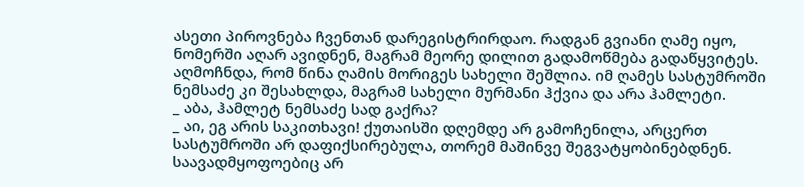ასეთი პიროვნება ჩვენთან დარეგისტრირდაო. რადგან გვიანი ღამე იყო, ნომერში აღარ ავიდნენ, მაგრამ მეორე დილით გადამოწმება გადაწყვიტეს. აღმოჩნდა, რომ წინა ღამის მორიგეს სახელი შეშლია. იმ ღამეს სასტუმროში ნემსაძე კი შესახლდა, მაგრამ სახელი მურმანი ჰქვია და არა ჰამლეტი.
_ აბა, ჰამლეტ ნემსაძე სად გაქრა?
_ აი, ეგ არის საკითხავი! ქუთაისში დღემდე არ გამოჩენილა, არცერთ სასტუმროში არ დაფიქსირებულა, თორემ მაშინვე შეგვატყობინებდნენ. საავადმყოფოებიც არ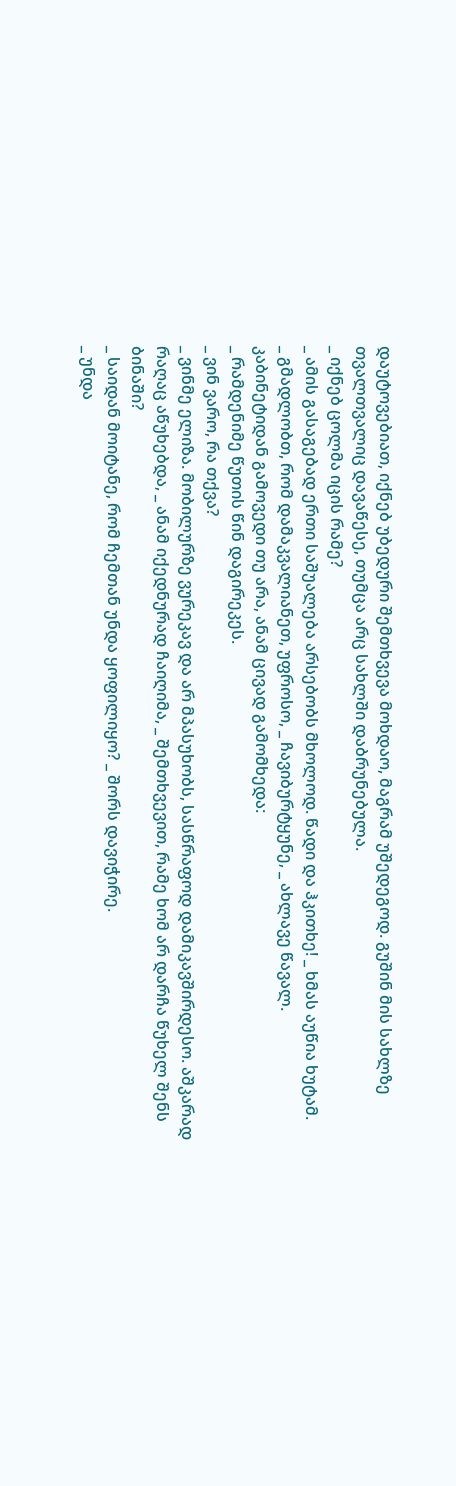დაუტოვებიათ, იქნებ უბედური შემთხვევა მოხდაო, მაგრამ უშედეგოდ. გუშინ მის სახლზე თვალთვალიც დავაწესე, თუმცა არც სახლში დაბრუნებულა.
_ იქნებ ცოლმა იცის რამე?
_ ამის გასაგებად ერთი საშუალება არსებობს მხოლოდ. წადი და ჰკითხე! _ ხმას აუწია ხუტამ.
_ გმადლობთ, რომ დამაკვალიანეთ, უფროსო, _ ჩავიბურტყუნე, _ ახლავე წავალ.
კაბინეტიდან გამოვედი თუ არა, ანამ ცივად გამომხედა:
_ რამდენიმე წუთის წინ დაგირეკეს.
_ ვინ ვარო, რა თქვა?
_ ვინმე ელიზა. მობილურზე ვურეკავ და არ მპასუხობს, სასწრაფოდ დამიკავშირდესო. აშკარად რაღაც აწუხებდა, _ ანამ იქედნურად ჩაიღიმა, _ შემთხვევით, რამე ხომ არ დარჩა წუხელ შენს ბინაში?
_ საიდან მოიტანე, რომ ჩემთან უნდა ყოფილიყო? _ შორს დავიჭირე.
_ უნდა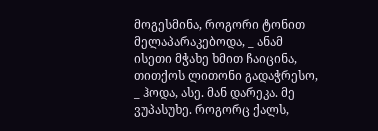მოგესმინა, როგორი ტონით მელაპარაკებოდა, _ ანამ ისეთი მჭახე ხმით ჩაიცინა, თითქოს ლითონი გადაჭრესო, _ ჰოდა, ასე. მან დარეკა. მე ვუპასუხე. როგორც ქალს,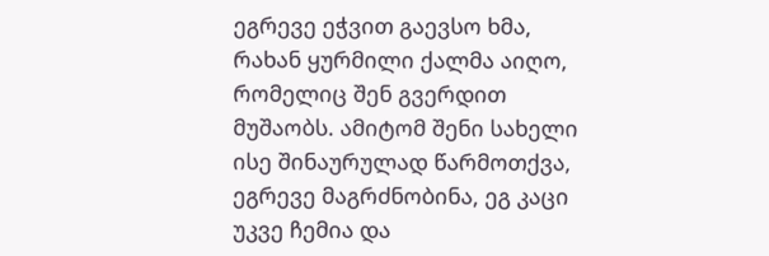ეგრევე ეჭვით გაევსო ხმა, რახან ყურმილი ქალმა აიღო, რომელიც შენ გვერდით მუშაობს. ამიტომ შენი სახელი ისე შინაურულად წარმოთქვა, ეგრევე მაგრძნობინა, ეგ კაცი უკვე ჩემია და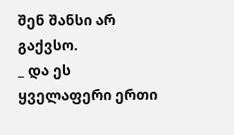შენ შანსი არ გაქვსო.
_ და ეს ყველაფერი ერთი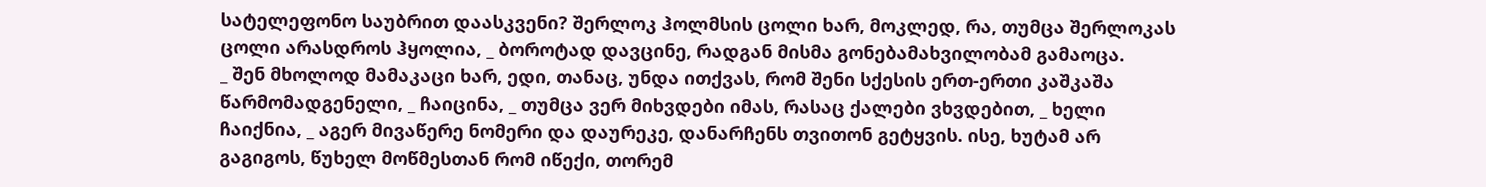სატელეფონო საუბრით დაასკვენი? შერლოკ ჰოლმსის ცოლი ხარ, მოკლედ, რა, თუმცა შერლოკას ცოლი არასდროს ჰყოლია, _ ბოროტად დავცინე, რადგან მისმა გონებამახვილობამ გამაოცა.
_ შენ მხოლოდ მამაკაცი ხარ, ედი, თანაც, უნდა ითქვას, რომ შენი სქესის ერთ-ერთი კაშკაშა წარმომადგენელი, _ ჩაიცინა, _ თუმცა ვერ მიხვდები იმას, რასაც ქალები ვხვდებით, _ ხელი ჩაიქნია, _ აგერ მივაწერე ნომერი და დაურეკე, დანარჩენს თვითონ გეტყვის. ისე, ხუტამ არ გაგიგოს, წუხელ მოწმესთან რომ იწექი, თორემ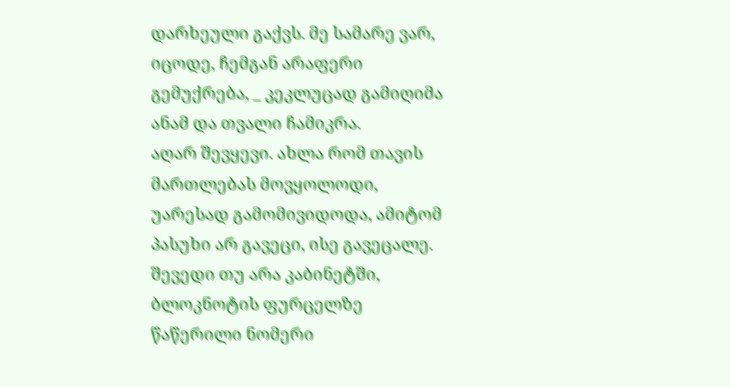დარხეული გაქვს. მე სამარე ვარ, იცოდე, ჩემგან არაფერი გემუქრება, _ კეკლუცად გამიღიმა ანამ და თვალი ჩამიკრა.
აღარ შევყევი. ახლა რომ თავის მართლებას მოვყოლოდი, უარესად გამომივიდოდა, ამიტომ პასუხი არ გავეცი, ისე გავეცალე.
შევედი თუ არა კაბინეტში, ბლოკნოტის ფურცელზე წაწერილი ნომერი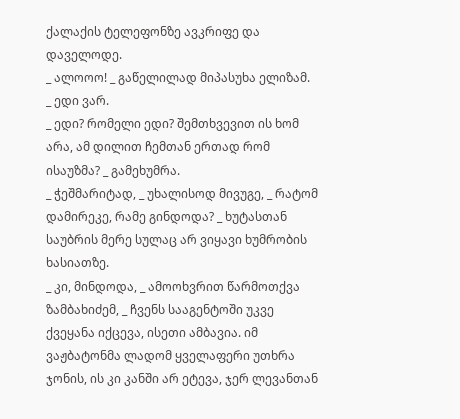ქალაქის ტელეფონზე ავკრიფე და დაველოდე.
_ ალოოო! _ გაწელილად მიპასუხა ელიზამ.
_ ედი ვარ.
_ ედი? რომელი ედი? შემთხვევით ის ხომ არა, ამ დილით ჩემთან ერთად რომ ისაუზმა? _ გამეხუმრა.
_ ჭეშმარიტად, _ უხალისოდ მივუგე, _ რატომ დამირეკე, რამე გინდოდა? _ ხუტასთან საუბრის მერე სულაც არ ვიყავი ხუმრობის ხასიათზე.
_ კი, მინდოდა, _ ამოოხვრით წარმოთქვა ზამბახიძემ, _ ჩვენს სააგენტოში უკვე ქვეყანა იქცევა, ისეთი ამბავია. იმ ვაჟბატონმა ლადომ ყველაფერი უთხრა ჯონის, ის კი კანში არ ეტევა, ჯერ ლევანთან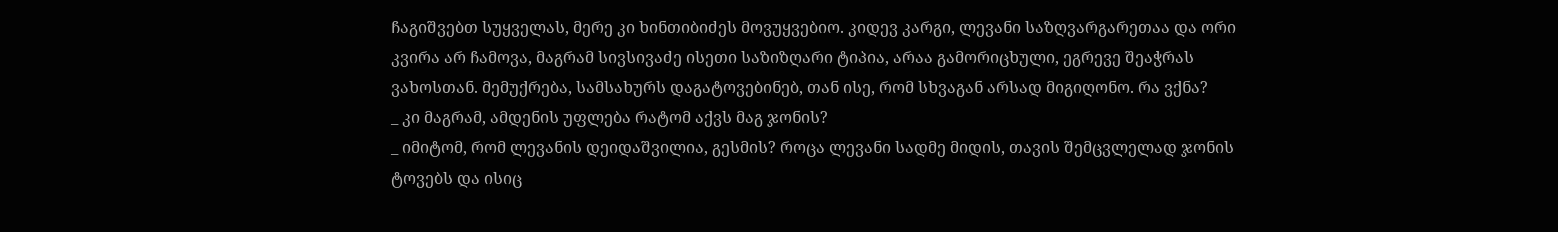ჩაგიშვებთ სუყველას, მერე კი ხინთიბიძეს მოვუყვებიო. კიდევ კარგი, ლევანი საზღვარგარეთაა და ორი კვირა არ ჩამოვა, მაგრამ სივსივაძე ისეთი საზიზღარი ტიპია, არაა გამორიცხული, ეგრევე შეაჭრას ვახოსთან. მემუქრება, სამსახურს დაგატოვებინებ, თან ისე, რომ სხვაგან არსად მიგიღონო. რა ვქნა?
_ კი მაგრამ, ამდენის უფლება რატომ აქვს მაგ ჯონის?
_ იმიტომ, რომ ლევანის დეიდაშვილია, გესმის? როცა ლევანი სადმე მიდის, თავის შემცვლელად ჯონის ტოვებს და ისიც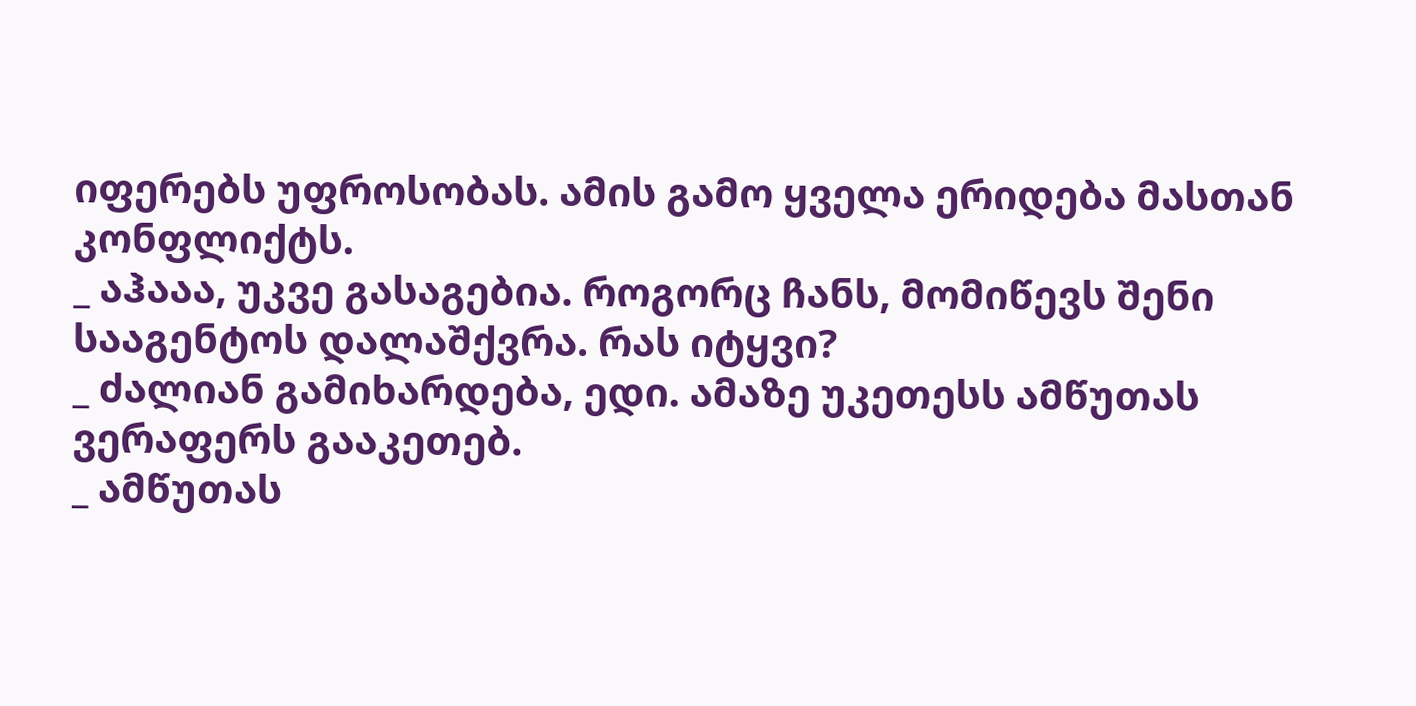იფერებს უფროსობას. ამის გამო ყველა ერიდება მასთან კონფლიქტს.
_ აჰააა, უკვე გასაგებია. როგორც ჩანს, მომიწევს შენი სააგენტოს დალაშქვრა. რას იტყვი?
_ ძალიან გამიხარდება, ედი. ამაზე უკეთესს ამწუთას ვერაფერს გააკეთებ.
_ ამწუთას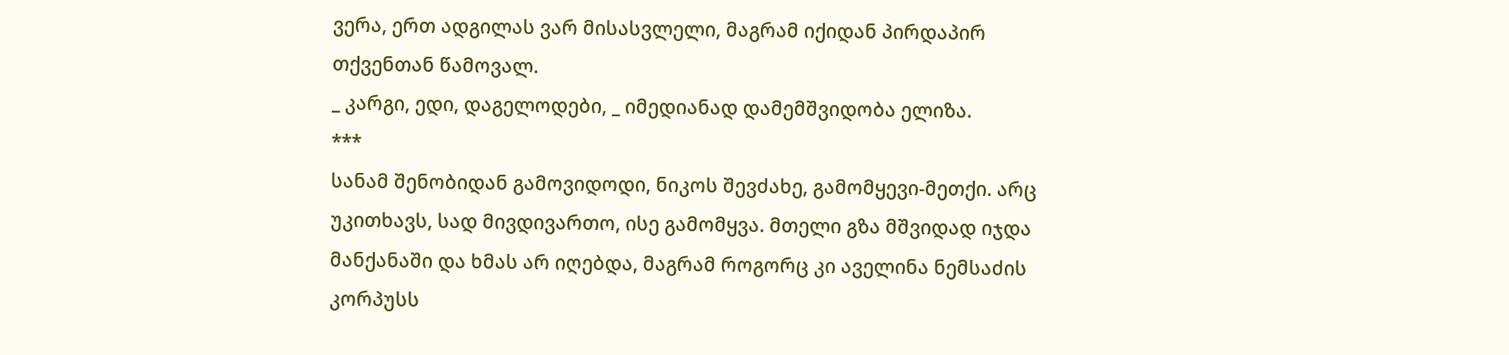ვერა, ერთ ადგილას ვარ მისასვლელი, მაგრამ იქიდან პირდაპირ თქვენთან წამოვალ.
_ კარგი, ედი, დაგელოდები, _ იმედიანად დამემშვიდობა ელიზა.
***
სანამ შენობიდან გამოვიდოდი, ნიკოს შევძახე, გამომყევი-მეთქი. არც უკითხავს, სად მივდივართო, ისე გამომყვა. მთელი გზა მშვიდად იჯდა მანქანაში და ხმას არ იღებდა, მაგრამ როგორც კი აველინა ნემსაძის კორპუსს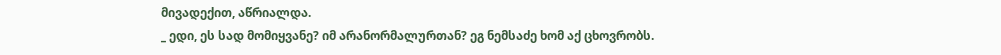მივადექით, აწრიალდა.
_ ედი, ეს სად მომიყვანე? იმ არანორმალურთან? ეგ ნემსაძე ხომ აქ ცხოვრობს.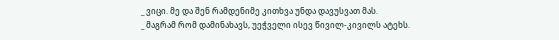_ ვიცი. მე და შენ რამდენიმე კითხვა უნდა დავუსვათ მას.
_ მაგრამ რომ დამინახავს, უეჭველი ისევ წივილ-კივილს ატეხს.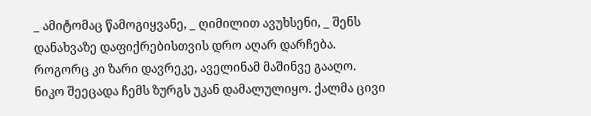_ ამიტომაც წამოგიყვანე, _ ღიმილით ავუხსენი, _ შენს დანახვაზე დაფიქრებისთვის დრო აღარ დარჩება.
როგორც კი ზარი დავრეკე, აველინამ მაშინვე გააღო. ნიკო შეეცადა ჩემს ზურგს უკან დამალულიყო. ქალმა ცივი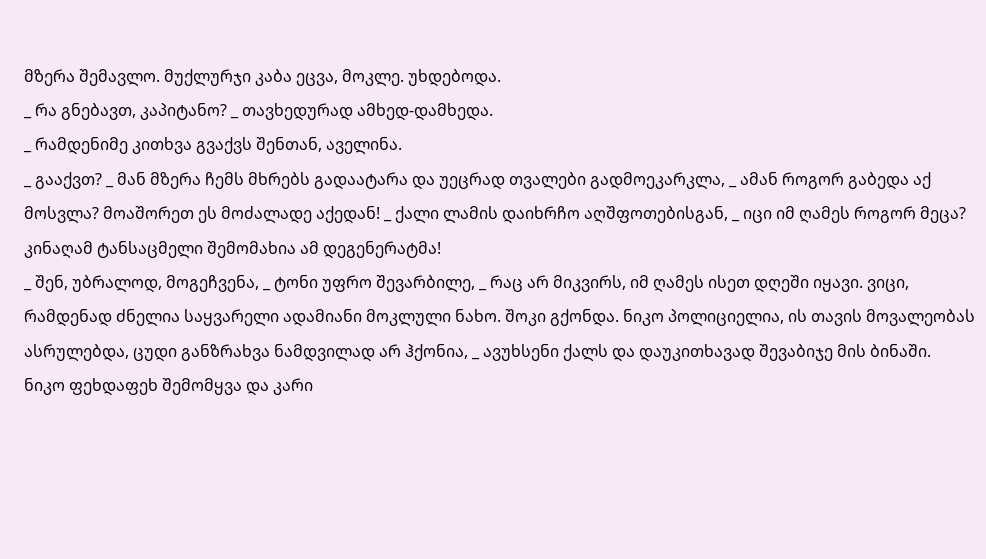მზერა შემავლო. მუქლურჯი კაბა ეცვა, მოკლე. უხდებოდა.
_ რა გნებავთ, კაპიტანო? _ თავხედურად ამხედ-დამხედა.
_ რამდენიმე კითხვა გვაქვს შენთან, აველინა.
_ გააქვთ? _ მან მზერა ჩემს მხრებს გადაატარა და უეცრად თვალები გადმოეკარკლა, _ ამან როგორ გაბედა აქ მოსვლა? მოაშორეთ ეს მოძალადე აქედან! _ ქალი ლამის დაიხრჩო აღშფოთებისგან, _ იცი იმ ღამეს როგორ მეცა? კინაღამ ტანსაცმელი შემომახია ამ დეგენერატმა!
_ შენ, უბრალოდ, მოგეჩვენა, _ ტონი უფრო შევარბილე, _ რაც არ მიკვირს, იმ ღამეს ისეთ დღეში იყავი. ვიცი, რამდენად ძნელია საყვარელი ადამიანი მოკლული ნახო. შოკი გქონდა. ნიკო პოლიციელია, ის თავის მოვალეობას ასრულებდა, ცუდი განზრახვა ნამდვილად არ ჰქონია, _ ავუხსენი ქალს და დაუკითხავად შევაბიჯე მის ბინაში.
ნიკო ფეხდაფეხ შემომყვა და კარი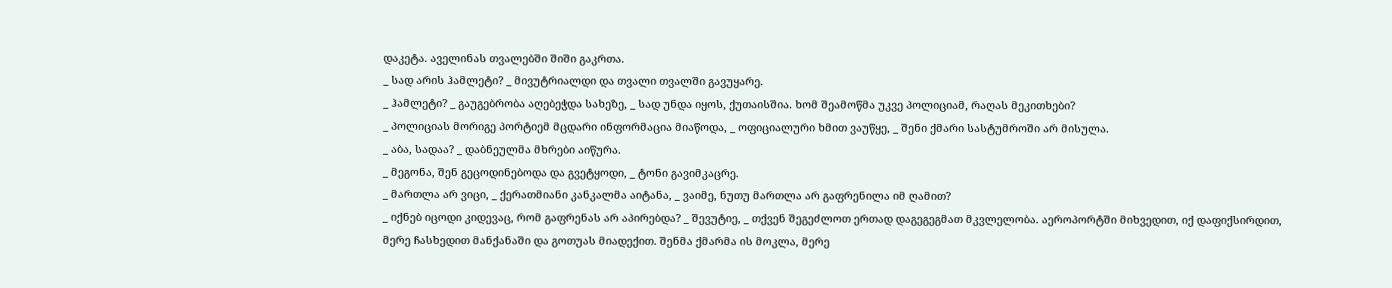დაკეტა. აველინას თვალებში შიში გაკრთა.
_ სად არის ჰამლეტი? _ მივუტრიალდი და თვალი თვალში გავუყარე.
_ ჰამლეტი? _ გაუგებრობა აღებეჭდა სახეზე, _ სად უნდა იყოს, ქუთაისშია. ხომ შეამოწმა უკვე პოლიციამ, რაღას მეკითხები?
_ პოლიციას მორიგე პორტიემ მცდარი ინფორმაცია მიაწოდა, _ ოფიციალური ხმით ვაუწყე, _ შენი ქმარი სასტუმროში არ მისულა.
_ აბა, სადაა? _ დაბნეულმა მხრები აიწურა.
_ მეგონა, შენ გეცოდინებოდა და გვეტყოდი, _ ტონი გავიმკაცრე.
_ მართლა არ ვიცი, _ ქერათმიანი კანკალმა აიტანა, _ ვაიმე, ნუთუ მართლა არ გაფრენილა იმ ღამით?
_ იქნებ იცოდი კიდევაც, რომ გაფრენას არ აპირებდა? _ შევუტიე, _ თქვენ შეგეძლოთ ერთად დაგეგეგმათ მკვლელობა. აეროპორტში მიხვედით, იქ დაფიქსირდით, მერე ჩასხედით მანქანაში და გოთუას მიადექით. შენმა ქმარმა ის მოკლა, მერე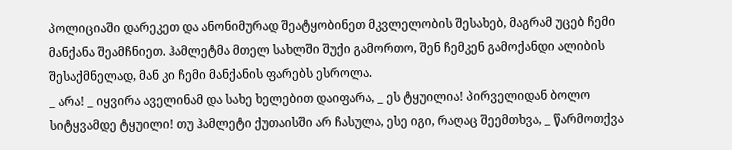პოლიციაში დარეკეთ და ანონიმურად შეატყობინეთ მკვლელობის შესახებ, მაგრამ უცებ ჩემი მანქანა შეამჩნიეთ. ჰამლეტმა მთელ სახლში შუქი გამორთო, შენ ჩემკენ გამოქანდი ალიბის შესაქმნელად, მან კი ჩემი მანქანის ფარებს ესროლა.
_ არა! _ იყვირა აველინამ და სახე ხელებით დაიფარა, _ ეს ტყუილია! პირველიდან ბოლო სიტყვამდე ტყუილი! თუ ჰამლეტი ქუთაისში არ ჩასულა, ესე იგი, რაღაც შეემთხვა, _ წარმოთქვა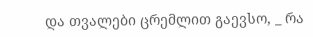და თვალები ცრემლით გაევსო, _ რა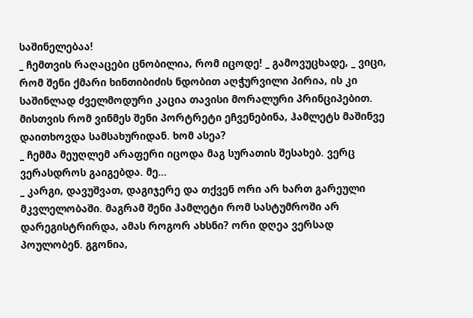საშინელებაა!
_ ჩემთვის რაღაცები ცნობილია, რომ იცოდე! _ გამოვუცხადე, _ ვიცი, რომ შენი ქმარი ხინთიბიძის ნდობით აღჭურვილი პირია, ის კი საშინლად ძველმოდური კაცია თავისი მორალური პრინციპებით. მისთვის რომ ვინმეს შენი პორტრეტი ეჩვენებინა, ჰამლეტს მაშინვე დაითხოვდა სამსახურიდან. ხომ ასეა?
_ ჩემმა მეუღლემ არაფერი იცოდა მაგ სურათის შესახებ. ვერც ვერასდროს გაიგებდა. მე…
_ კარგი, დავუშვათ, დაგიჯერე და თქვენ ორი არ ხართ გარეული მკვლელობაში. მაგრამ შენი ჰამლეტი რომ სასტუმროში არ დარეგისტრირდა, ამას როგორ ახსნი? ორი დღეა ვერსად პოულობენ. გგონია,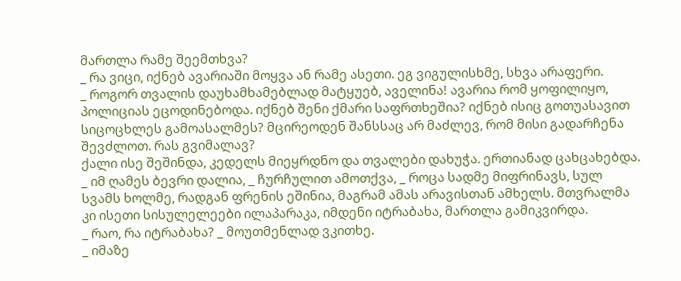მართლა რამე შეემთხვა?
_ რა ვიცი, იქნებ ავარიაში მოყვა ან რამე ასეთი. ეგ ვიგულისხმე, სხვა არაფერი.
_ როგორ თვალის დაუხამხამებლად მატყუებ, აველინა! ავარია რომ ყოფილიყო, პოლიციას ეცოდინებოდა. იქნებ შენი ქმარი საფრთხეშია? იქნებ ისიც გოთუასავით სიცოცხლეს გამოასალმეს? მცირეოდენ შანსსაც არ მაძლევ, რომ მისი გადარჩენა შევძლოთ. რას გვიმალავ?
ქალი ისე შეშინდა, კედელს მიეყრდნო და თვალები დახუჭა. ერთიანად ცახცახებდა.
_ იმ ღამეს ბევრი დალია, _ ჩურჩულით ამოთქვა, _ როცა სადმე მიფრინავს, სულ სვამს ხოლმე, რადგან ფრენის ეშინია, მაგრამ ამას არავისთან ამხელს. მთვრალმა კი ისეთი სისულელეები ილაპარაკა, იმდენი იტრაბახა, მართლა გამიკვირდა.
_ რაო, რა იტრაბახა? _ მოუთმენლად ვკითხე.
_ იმაზე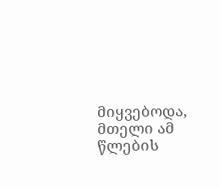მიყვებოდა, მთელი ამ წლების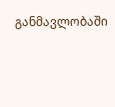განმავლობაში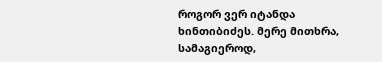როგორ ვერ იტანდა ხინთიბიძეს. მერე მითხრა, სამაგიეროდ,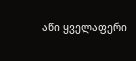აწი ყველაფერი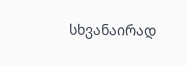სხვანაირად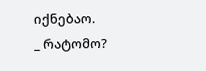იქნებაო.
_ რატომო?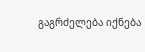გაგრძელება იქნება